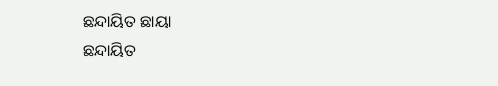ଛନ୍ଦାୟିତ ଛାୟା
ଛନ୍ଦାୟିତ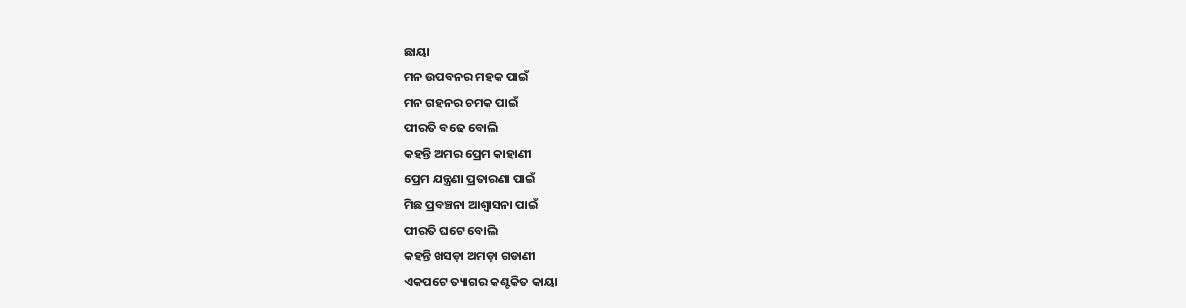ଛାୟା
ମନ ଉପବନର ମହକ ପାଇଁ
ମନ ଗହନର ଚମକ ପାଇଁ
ପୀରତି ବଢେ ବୋଲି
କହନ୍ତି ଅମର ପ୍ରେମ କାହାଣୀ
ପ୍ରେମ ଯନ୍ତ୍ରଣା ପ୍ରତାରଣା ପାଇଁ
ମିଛ ପ୍ରବଞ୍ଚନା ଆଶ୍ଵାସନା ପାଇଁ
ପୀରତି ଘଟେ ବୋଲି
କହନ୍ତି ଖସଡ଼ା ଅମଡ଼ା ଗଡାଣୀ
ଏକପଟେ ତ୍ୟାଗର କଣ୍ଟକିତ କାୟା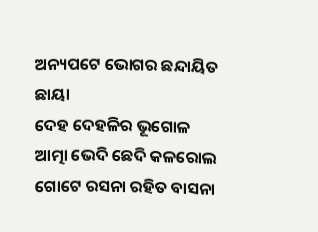ଅନ୍ୟପଟେ ଭୋଗର ଛନ୍ଦାୟିତ ଛାୟା
ଦେହ ଦେହଳିର ଭୂଗୋଳ
ଆତ୍ମା ଭେଦି ଛେଦି କଳରୋଲ
ଗୋଟେ ରସନା ରହିତ ବାସନା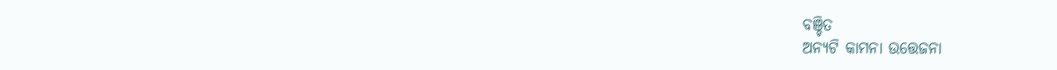ବଞ୍ଚିତ
ଅନ୍ୟଟି କାମନା ଉତ୍ତେଜନା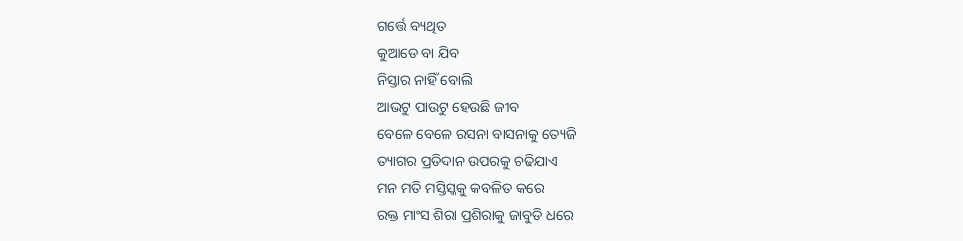ଗର୍ତ୍ତେ ବ୍ୟଥିତ
କୁଆଡେ ବା ଯିବ
ନିସ୍ତାର ନାହିଁ ବୋଲି
ଆଭଟୁ ପାଉଟୁ ହେଉଛି ଜୀବ
ବେଳେ ବେଳେ ରସନା ବାସନାକୁ ତ୍ୟେଜି
ତ୍ୟାଗର ପ୍ରତିଦାନ ଉପରକୁ ଚଢିଯାଏ
ମନ ମତି ମସ୍ତିସ୍କକୁ କବଳିତ କରେ
ରକ୍ତ ମାଂସ ଶିରା ପ୍ରଶିରାକୁ ଜାବୁଡି ଧରେ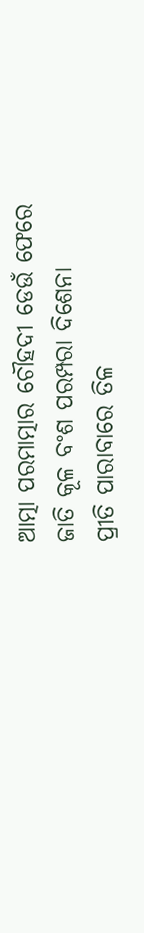ଆତ୍ମା ପରମାତ୍ମାର ଚୌହଦୀ ଡେଉଁ ଫେରେ
ଜାତି କୂଳ ବଂଶ ପରମ୍ପରା ଦିଶେନା
ପ୍ରୀତି ପାରାବାରେ ତିଳ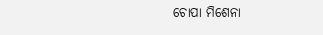ଚୋପା ମିଶେନା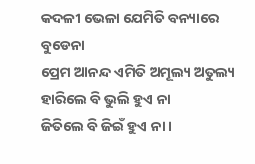କଦଳୀ ଭେଳା ଯେମିତି ବନ୍ୟାରେ ବୁଡେନା
ପ୍ରେମ ଆନନ୍ଦ ଏମିତି ଅମୂଲ୍ୟ ଅତୁଲ୍ୟ
ହାରିଲେ ବି ଭୁଲି ହୁଏ ନା
ଜିତିଲେ ବି ଜିଇଁ ହୁଏ ନା ।